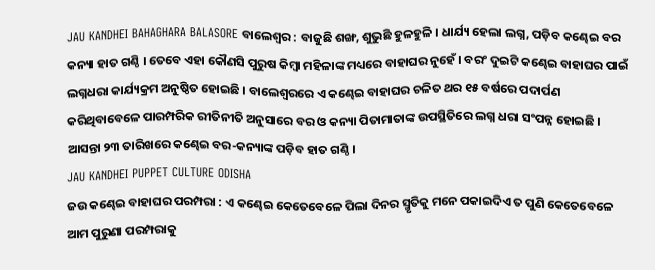JAU KANDHEI BAHAGHARA BALASORE ବାଲେଶ୍ବର : ବାଜୁଛି ଶଙ୍ଖ, ଶୁଭୁଛି ହୁଳହୁଳି । ଧାର୍ଯ୍ୟ ହେଲା ଲଗ୍ନ, ପଡ଼ିବ କଣ୍ଢେଇ ବର କନ୍ୟା ହାତ ଗଣ୍ଠି । ତେବେ ଏହା କୌଣସି ପୁରୁଷ କିମ୍ବା ମହିଳାଙ୍କ ମଧ୍ୟରେ ବାହାଘର ନୁହେଁ । ବରଂ ଦୁଇଟି କଣ୍ଢେଇ ବାହାଘର ପାଇଁ ଲଗ୍ନଧରା କାର୍ଯ୍ୟକ୍ରମ ଅନୁଷ୍ଠିତ ହୋଇଛି । ବାଲେଶ୍ବରରେ ଏ କଣ୍ଢେଇ ବାହାଘର ଚଳିତ ଥର ୧୫ ବର୍ଷରେ ପଦାର୍ପଣ କରିଥିବାବେଳେ ପାରମ୍ପରିକ ରୀତିନୀତି ଅନୁସାରେ ବର ଓ କନ୍ୟା ପିତାମାତାଙ୍କ ଉପସ୍ଥିତିରେ ଲଗ୍ନ ଧରା ସଂପନ୍ନ ହୋଇଛି । ଆସନ୍ତା ୨୩ ତାରିଖରେ କଣ୍ଢେଇ ବର-କନ୍ୟାଙ୍କ ପଡ଼ିବ ହାତ ଗଣ୍ଠି ।
JAU KANDHEI PUPPET CULTURE ODISHA
ଜଉ କଣ୍ଢେଇ ବାହାଘର ପରମ୍ପରା : ଏ କଣ୍ଢେଇ କେତେବେଳେ ପିଲା ଦିନର ସ୍ମୃତିକୁ ମନେ ପକାଇଦିଏ ତ ପୁଣି କେତେବେଳେ ଆମ ପୁରୁଣା ପରମ୍ପରାକୁ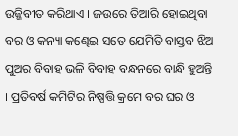ଉଜ୍ଜିବୀତ କରିଥାଏ । ଜଉରେ ତିଆରି ହୋଇଥିବା ବର ଓ କନ୍ୟା କଣ୍ଢେଇ ସତେ ଯେମିତି ବାସ୍ତବ ଝିଅ ପୁଅର ବିବାହ ଭଳି ବିବାହ ବନ୍ଧନରେ ବାନ୍ଧି ହୁଅନ୍ତି । ପ୍ରତିବର୍ଷ କମିଟିର ନିଷ୍ପତ୍ତି କ୍ରମେ ବର ଘର ଓ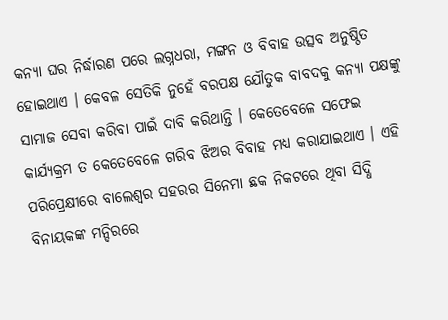କନ୍ୟା ଘର ନିର୍ଦ୍ଧାରଣ ପରେ ଲଗ୍ନଧରା, ମଙ୍ଗନ ଓ ବିବାହ ଉତ୍ସବ ଅନୁଷ୍ଠିତ ହୋଇଥାଏ । କେବଳ ସେତିକି ନୁହେଁ ବରପକ୍ଷ ଯୌତୁକ ବାବଦକୁ କନ୍ୟା ପକ୍ଷଙ୍କୁ ସାମାଜ ସେବା କରିବା ପାଇଁ ଦାବି କରିଥାନ୍ତି । କେତେବେଳେ ସଫେଇ କାର୍ଯ୍ୟକ୍ରମ ତ କେତେବେଳେ ଗରିବ ଝିଅର ବିବାହ ମଧ୍ୟ କରାଯାଇଥାଏ । ଏହି ପରିପ୍ରେକ୍ଷୀରେ ବାଲେଶ୍ୱର ସହରର ସିନେମା ଛକ ନିକଟରେ ଥିବା ସିଦ୍ଧି ବିନାୟକଙ୍କ ମନ୍ଦିରରେ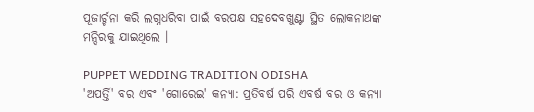ପୂଜାର୍ଚ୍ଚନା କରି ଲଗ୍ନଧରିବା ପାଇଁ ବରପକ୍ଷ ସହଦେବଖୁଣ୍ଟା ସ୍ଥିତ ଲୋକନାଥଙ୍କ ମନ୍ଦିରକୁ ଯାଇଥିଲେ ।

PUPPET WEDDING TRADITION ODISHA
'ଅପର୍ତ୍ତି' ବର ଏବଂ 'ଗୋରେଇ' କନ୍ୟା: ପ୍ରତିବର୍ଷ ପରି ଏବର୍ଷ ବର ଓ କନ୍ୟା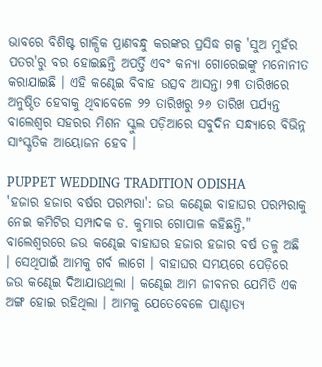ଭାବରେ ବିଶିଷ୍ଟ ଗାଳ୍ପିକ ପ୍ରାଣବନ୍ଧୁ କରଙ୍କର ପ୍ରସିଦ୍ଧ ଗଳ୍ପ 'ସୁଅ ମୁହଁର ପତର'ରୁ ବର ହୋଇଛନ୍ତି ଅପର୍ତ୍ତି ଏବଂ କନ୍ୟା ଗୋରେଇଙ୍କୁ ମନୋନୀତ କରାଯାଇଛି । ଏହି କଣ୍ଢେଇ ବିବାହ ଉତ୍ସବ ଆସନ୍ତା ୨୩ ତାରିଖରେ ଅନୁଷ୍ଠିତ ହେବାକୁ ଥିବାବେଳେ ୨୨ ତାରିଖରୁ ୨୬ ତାରିଖ ପର୍ଯ୍ୟନ୍ତ ବାଲେଶ୍ୱର ସହରର ମିଶନ ସ୍କୁଲ ପଡ଼ିଆରେ ସବୁଦିନ ସନ୍ଧ୍ୟାରେ ବିଭିନ୍ନ ସାଂସ୍କୃତିକ ଆୟୋଜନ ହେବ ।

PUPPET WEDDING TRADITION ODISHA
'ହଜାର ହଜାର ବର୍ଷର ପରମ୍ପରା': ଜଉ କଣ୍ଢେଇ ବାହାଘର ପରମ୍ପରାକୁ ନେଇ କମିଟିର ସମ୍ପାଦକ ଡ. କୁମାର ଗୋପାଳ କହିଛନ୍ତି," ବାଲେଶ୍ୱରରେ ଜଉ କଣ୍ଢେଇ ବାହାଘର ହଜାର ହଜାର ବର୍ଷ ତଳୁ ଅଛି । ସେଥିପାଇଁ ଆମକୁ ଗର୍ବ ଲାଗେ । ବାହାଘର ସମୟରେ ପେଡ଼ିରେ ଜଉ କଣ୍ଢେଇ ଦିଆଯାଉଥିଲା । କଣ୍ଢେଇ ଆମ ଜୀବନର ଯେମିତି ଏକ ଅଙ୍ଗ ହୋଇ ରହିଥିଲା । ଆମକୁ ଯେତେବେଳେ ପାଶ୍ଚାତ୍ୟ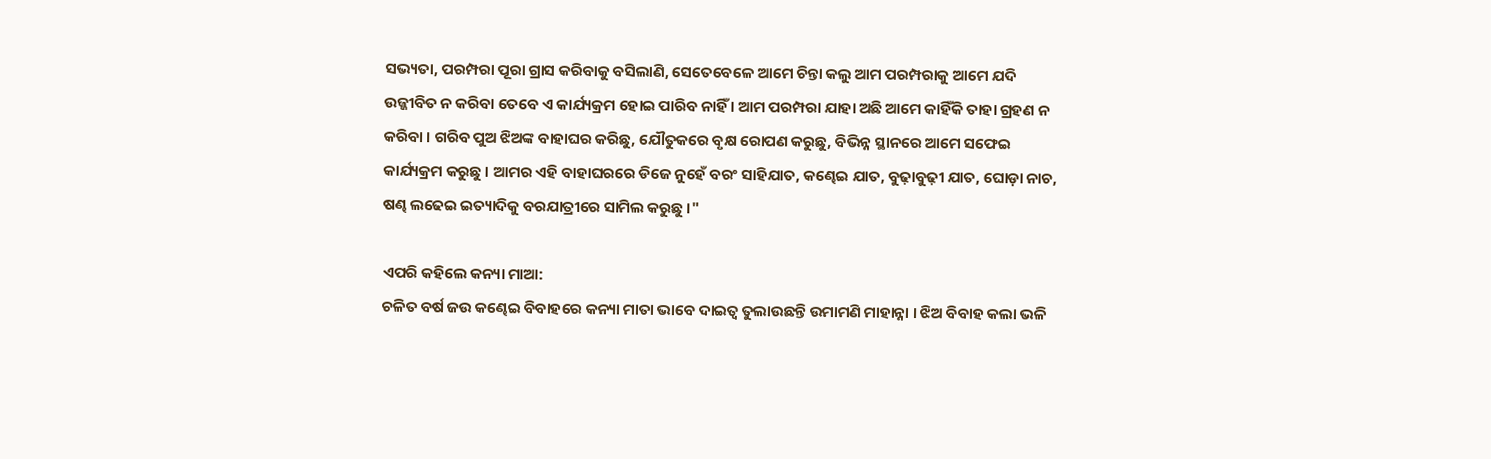ସଭ୍ୟତା, ପରମ୍ପରା ପୂରା ଗ୍ରାସ କରିବାକୁ ବସିଲାଣି, ସେତେବେଳେ ଆମେ ଚିନ୍ତା କଲୁ ଆମ ପରମ୍ପରାକୁ ଆମେ ଯଦି ଉଜ୍ଜୀବିତ ନ କରିବା ତେବେ ଏ କାର୍ଯ୍ୟକ୍ରମ ହୋଇ ପାରିବ ନାହିଁ । ଆମ ପରମ୍ପରା ଯାହା ଅଛି ଆମେ କାହିଁକି ତାହା ଗ୍ରହଣ ନ କରିବା । ଗରିବ ପୁଅ ଝିଅଙ୍କ ବାହାଘର କରିଛୁ, ଯୌତୁକରେ ବୃକ୍ଷ ରୋପଣ କରୁଛୁ, ବିଭିନ୍ନ ସ୍ଥାନରେ ଆମେ ସଫେଇ କାର୍ଯ୍ୟକ୍ରମ କରୁଛୁ । ଆମର ଏହି ବାହାଘରରେ ଡିଜେ ନୁହେଁ ବରଂ ସାହିଯାତ, କଣ୍ଢେଇ ଯାତ, ବୁଢ଼ାବୁଢ଼ୀ ଯାତ, ଘୋଡ଼ା ନାଚ, ଷଣ୍ଢ ଲଢେଇ ଇତ୍ୟାଦିକୁ ବରଯାତ୍ରୀରେ ସାମିଲ କରୁଛୁ ।"

ଏପରି କହିଲେ କନ୍ୟା ମାଆ:
ଚଳିତ ବର୍ଷ ଜଉ କଣ୍ଢେଇ ବିବାହରେ କନ୍ୟା ମାତା ଭାବେ ଦାଇତ୍ୱ ତୁଲାଉଛନ୍ତି ଉମାମଣି ମାହାନ୍ନା । ଝିଅ ବିବାହ କଲା ଭଳି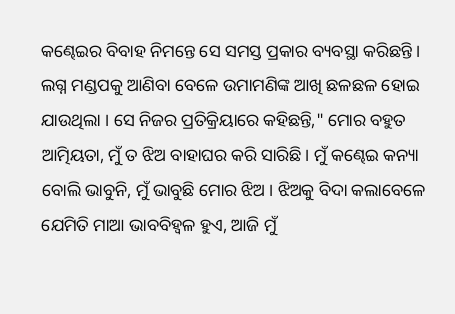କଣ୍ଢେଇର ବିବାହ ନିମନ୍ତେ ସେ ସମସ୍ତ ପ୍ରକାର ବ୍ୟବସ୍ଥା କରିଛନ୍ତି । ଲଗ୍ନ ମଣ୍ଡପକୁ ଆଣିବା ବେଳେ ଉମାମଣିଙ୍କ ଆଖି ଛଳଛଳ ହୋଇ ଯାଉଥିଲା । ସେ ନିଜର ପ୍ରତିକ୍ରିୟାରେ କହିଛନ୍ତି," ମୋର ବହୁତ ଆତ୍ମିୟତା, ମୁଁ ତ ଝିଅ ବାହାଘର କରି ସାରିଛି । ମୁଁ କଣ୍ଢେଇ କନ୍ୟା ବୋଲି ଭାବୁନି, ମୁଁ ଭାବୁଛି ମୋର ଝିଅ । ଝିଅକୁ ବିଦା କଲାବେଳେ ଯେମିତି ମାଆ ଭାବବିହ୍ଵଳ ହୁଏ, ଆଜି ମୁଁ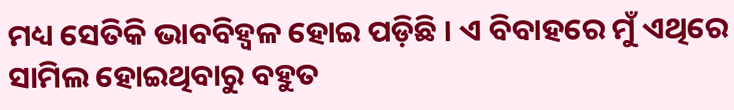ମଧ୍ୟ ସେତିକି ଭାବବିହ୍ଵଳ ହୋଇ ପଡ଼ିଛି । ଏ ବିବାହରେ ମୁଁ ଏଥିରେ ସାମିଲ ହୋଇଥିବାରୁ ବହୁତ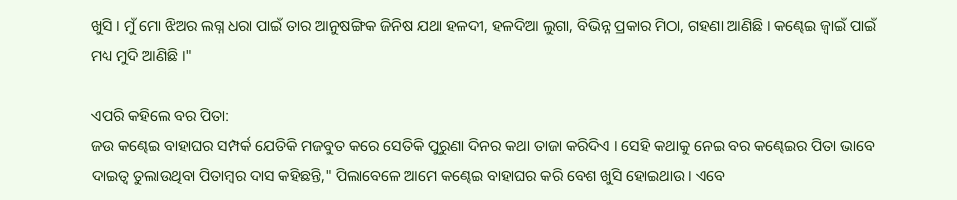ଖୁସି । ମୁଁ ମୋ ଝିଅର ଲଗ୍ନ ଧରା ପାଇଁ ତାର ଆନୁଷଙ୍ଗିକ ଜିନିଷ ଯଥା ହଳଦୀ, ହଳଦିଆ ଲୁଗା, ବିଭିନ୍ନ ପ୍ରକାର ମିଠା, ଗହଣା ଆଣିଛି । କଣ୍ଢେଇ ଜ୍ବାଇଁ ପାଇଁ ମଧ୍ୟ ମୁଦି ଆଣିଛି ।"

ଏପରି କହିଲେ ବର ପିତା:
ଜଉ କଣ୍ଢେଇ ବାହାଘର ସମ୍ପର୍କ ଯେତିକି ମଜବୁତ କରେ ସେତିକି ପୁରୁଣା ଦିନର କଥା ତାଜା କରିଦିଏ । ସେହି କଥାକୁ ନେଇ ବର କଣ୍ଢେଇର ପିତା ଭାବେ ଦାଇତ୍ୱ ତୁଲାଉଥିବା ପିତାମ୍ବର ଦାସ କହିଛନ୍ତି," ପିଲାବେଳେ ଆମେ କଣ୍ଢେଇ ବାହାଘର କରି ବେଶ ଖୁସି ହୋଇଥାଉ । ଏବେ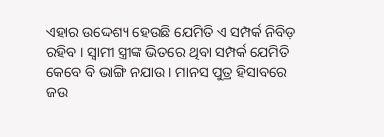ଏହାର ଉଦ୍ଦେଶ୍ୟ ହେଉଛି ଯେମିତି ଏ ସମ୍ପର୍କ ନିବିଡ଼ ରହିବ । ସ୍ୱାମୀ ସ୍ତ୍ରୀଙ୍କ ଭିତରେ ଥିବା ସମ୍ପର୍କ ଯେମିତି କେବେ ବି ଭାଙ୍ଗି ନଯାଉ । ମାନସ ପୁତ୍ର ହିସାବରେ ଜଉ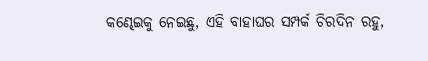କଣ୍ଢେଇକୁ ନେଇଛୁ, ଏହି ବାହାଘର ସମ୍ପର୍କ ଚିରଦିନ ରହୁ,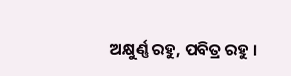ଅକ୍ଷୁର୍ଣ୍ଣ ରହୁ, ପବିତ୍ର ରହୁ ।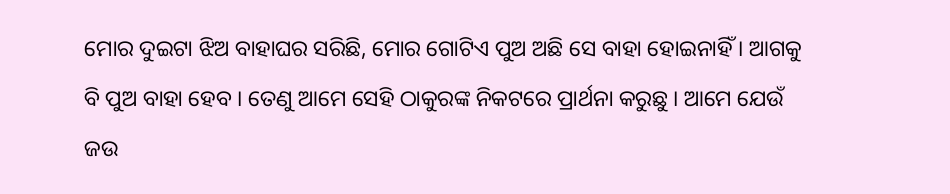ମୋର ଦୁଇଟା ଝିଅ ବାହାଘର ସରିଛି, ମୋର ଗୋଟିଏ ପୁଅ ଅଛି ସେ ବାହା ହୋଇନାହିଁ । ଆଗକୁ ବି ପୁଅ ବାହା ହେବ । ତେଣୁ ଆମେ ସେହି ଠାକୁରଙ୍କ ନିକଟରେ ପ୍ରାର୍ଥନା କରୁଛୁ । ଆମେ ଯେଉଁ ଜଉ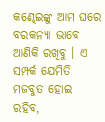କଣ୍ଢେଇଙ୍କୁ ଆମ ଘରେ ବରକନ୍ୟା ଭାବେ ଆଣିକି ରଖିବୁ । ଏ ସମ୍ପର୍କ ଯେମିତି ମଜବୁତ ହୋଇ ରହିବ,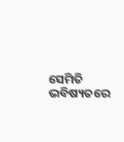ସେମିତି ଭବିଷ୍ୟତରେ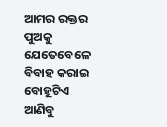ଆମର ରକ୍ତର ପୁଅକୁ ଯେତେବେଳେ ବିବାହ କରାଇ ବୋହୂଟିଏ ଆଣିବୁ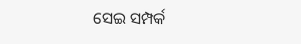ସେଇ ସମ୍ପର୍କ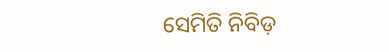ସେମିତି ନିବିଡ଼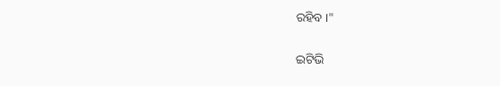ରହିବ ।"

ଇଟିଭି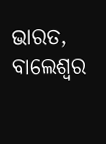ଭାରତ, ବାଲେଶ୍ବର